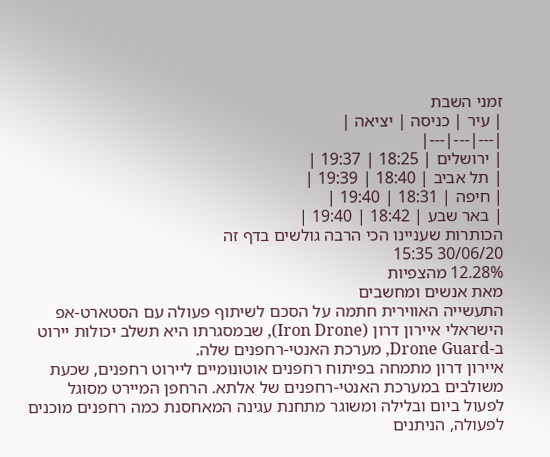זמני השבת
| עיר | כניסה | יציאה |
|---|---|---|
| ירושלים | 18:25 | 19:37 |
| תל אביב | 18:40 | 19:39 |
| חיפה | 18:31 | 19:40 |
| באר שבע | 18:42 | 19:40 |
הכותרות שעניינו הכי הרבה גולשים בדף זה
30/06/20 15:35
12.28% מהצפיות
מאת אנשים ומחשבים
התעשייה האווירית חתמה על הסכם לשיתוף פעולה עם הסטארט-אפ הישראלי איירון דרון (Iron Drone), שבמסגרתו היא תשלב יכולות יירוט ב-Drone Guard, מערכת האנטי-רחפנים שלה.
איירון דרון מתמחה בפיתוח רחפנים אוטונומיים ליירוט רחפנים, שכעת משולבים במערכת האנטי-רחפנים של אלתא. הרחפן המיירט מסוגל לפעול ביום ובלילה ומשוגר מתחנת עגינה המאחסנת כמה רחפנים מוכנים לפעולה, הניתנים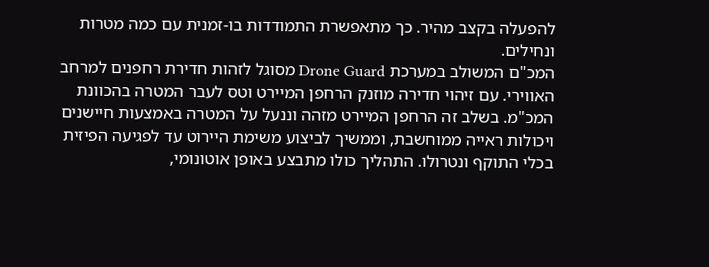להפעלה בקצב מהיר. כך מתאפשרת התמודדות בו-זמנית עם כמה מטרות ונחילים.
המכ"ם המשולב במערכת Drone Guard מסוגל לזהות חדירת רחפנים למרחב האווירי. עם זיהוי חדירה מוזנק הרחפן המיירט וטס לעבר המטרה בהכוונת המכ"מ. בשלב זה הרחפן המיירט מזהה וננעל על המטרה באמצעות חיישנים ויכולות ראייה ממוחשבת, וממשיך לביצוע משימת היירוט עד לפגיעה הפיזית בכלי התוקף ונטרולו. התהליך כולו מתבצע באופן אוטונומי,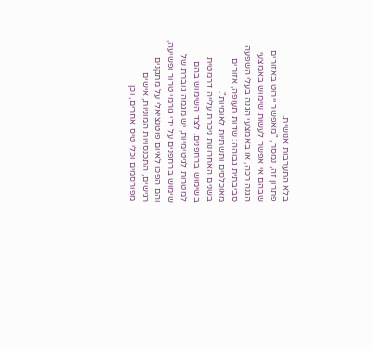בלא התערבות אנושית.
פתרון זה, נמסר, "מאפשר יירוט באזורים שבהם אי אפשר לעשות שימוש באמצעי הגנה רכה, או באמצעי הגנה בעלי השפעה סביבתית גבוהה: שדות תעופה, אזורים מאוכלסים ותשתיות לאומיות".
בשנים האחרונות ניכרת עלייה דרמטית בשימוש ברחפנים. לצד השימוש בהם למטרות לגיטימיות, יש מגמה גוברת של שימוש ברחפנים על ידי גורמי טרור ופשיעה, והם הפכו לאיום פוטנציאלי על מתקנים רגישים, התכנסויות המוניות, אישים מפורסמים וכלי טיס אחרים, וכן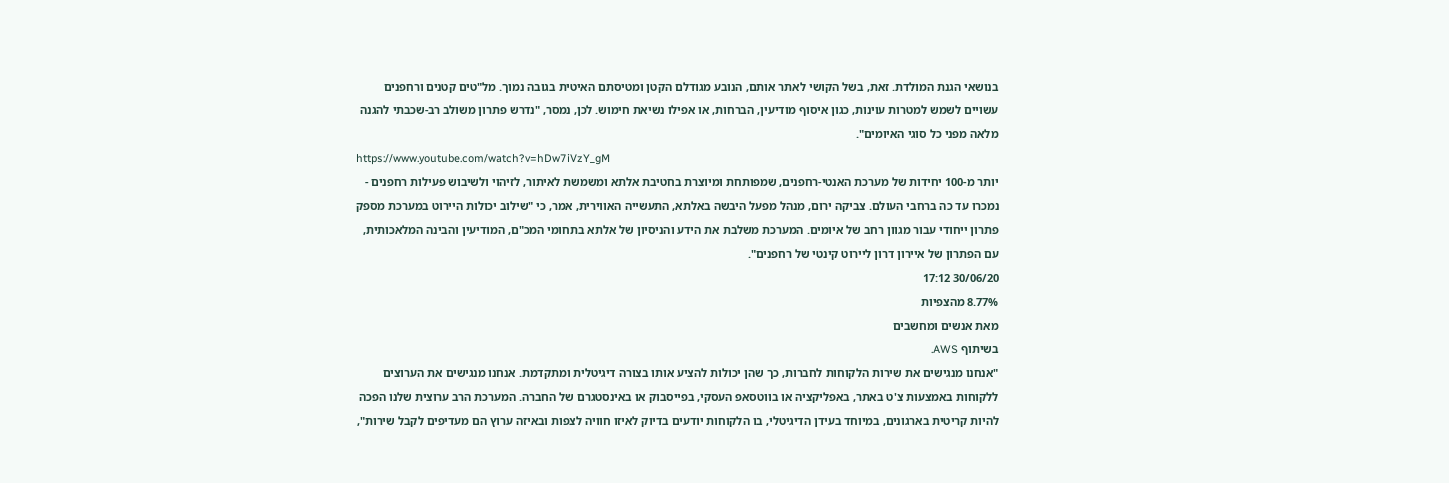בנושאי הגנת המולדת. זאת, בשל הקושי לאתר אותם, הנובע מגודלם הקטן ומטיסתם האיטית בגובה נמוך. מל"טים קטנים ורחפנים עשויים לשמש למטרות עוינות, כגון איסוף מודיעין, הברחות, או אפילו נשיאת חימוש. לכן, נמסר, "נדרש פתרון משולב רב-שכבתי להגנה מלאה מפני כל סוגי האיומים".
https://www.youtube.com/watch?v=hDw7iVzY_gM
יותר מ-100 יחידות של מערכת האנטי-רחפנים, שמפותחת ומיוצרת בחטיבת אלתא ומשמשת לאיתור, לזיהוי ולשיבוש פעילות רחפנים - נמכרו עד כה ברחבי העולם. צביקה ירום, מנהל מפעל היבשה באלתא, התעשייה האווירית, אמר, כי "שילוב יכולות היירוט במערכת מספק פתרון ייחודי עבור מגוון רחב של איומים. המערכת משלבת את הידע והניסיון של אלתא בתחומי המכ"ם, המודיעין והבינה המלאכותית, עם הפתרון של איירון דרון ליירוט קינטי של רחפנים".
30/06/20 17:12
8.77% מהצפיות
מאת אנשים ומחשבים
בשיתוף AWS.
"אנחנו מנגישים את שירות הלקוחות לחברות, כך שהן יכולות להציע אותו בצורה דיגיטלית ומתקדמת. אנחנו מנגישים את הערוצים ללקוחות באמצעות צ'ט באתר, באפליקציה או בווטסאפ העסקי, בפייסבוק או באינסטגרם של החברה. המערכת הרב ערוצית שלנו הפכה להיות קריטית בארגונים, במיוחד בעידן הדיגיטלי, בו הלקוחות יודעים בדיוק לאיזו חוויה לצפות ובאיזה ערוץ הם מעדיפים לקבל שירות",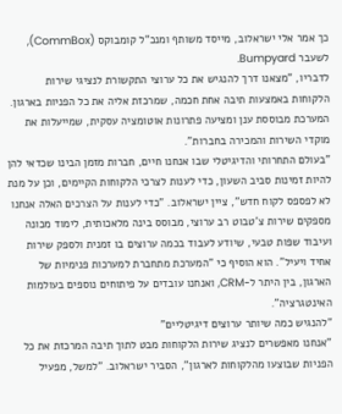כך אמר אלי ישראלוב, מייסד משותף ומנכ"ל קומבוקס (CommBox), לשעבר Bumpyard.
לדבריו, "מצאנו דרך להנגיש את כל ערוצי התקשורת לנציגי שירות הלקוחות באמצעות תיבה אחת חכמה, שמרכזת אליה את כל הפניות בארגון. המערכת מבוססת ענן ומציעה פתרונות אוטומציה עסקית, שמייעלות את מוקדי השירות והמכירה בחברות".
"בעולם התחרותי והדיגיטלי שבו אנחנו חיים, חברות מזמן הבינו שכדאי להן להיות זמינות סביב השעון, כדי לענות לצרכי הלקוחות הקיימים, וכן על מנת לא לפספס לקוח חדש", ציין ישראלוב. "כדי לענות על הצרכים האלה אנחנו מספקים שירות צ'טבוט רב ערוצי, מבוסס בינה מלאכותית, לימוד מכונה ועיבוד שפות טבעי, שיודע לעבוד בכמה ערוצים בו זמנית ולספק שירות אחיד ויעיל". הוא הוסיף כי "המערכת מתחברת למערכות פנימיות של הארגון, בין היתר ל-CRM, ואנחנו עובדים על פיתוחים נוספים בעולמות האינטגרציה".
"להנגיש כמה שיותר ערוצים דיגיטליים"
"אנחנו מאפשרים לנציג שירות הלקוחות מבט לתוך תיבה המרכזת את כל הפניות שבוצעו מהלקוחות לארגון", הסביר ישראלוב. "למשל, מפעיל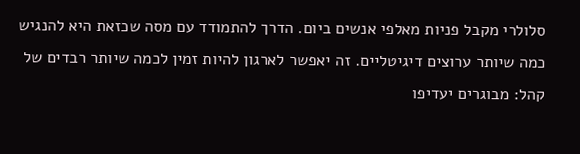סלולרי מקבל פניות מאלפי אנשים ביום. הדרך להתמודד עם מסה שכזאת היא להנגיש כמה שיותר ערוצים דיגיטליים. זה יאפשר לארגון להיות זמין לכמה שיותר רבדים של קהל: מבוגרים יעדיפו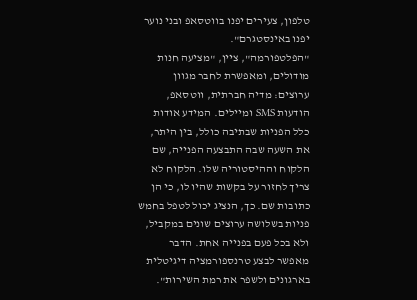טלפון, צעירים יפנו בווטסאפ ובני נוער יפנו באינסטגרם".
"הפלטפורמה", ציין, "מציעה חנות מודולים, ומאפשרת לחבר מגוון ערוצים: מדיה חברתית, ווטסאפ, הודעות SMS ומיילים. המידע אודות כלל הפניות שבתיבה כולל, בין היתר, את השעה שבה התבצעה הפנייה, שם הלקוח וההיסטוריה שלו. הלקוח לא צריך לחזור על בקשות שהיו לו, כי הן כתובות שם. כך, הנציג יכול לטפל בחמש פניות בשלושה ערוצים שונים במקביל, ולא בכל פעם בפנייה אחת. הדבר מאפשר לבצע טרנספורמציה דיגיטלית בארגונים ולשפר את רמת השירות".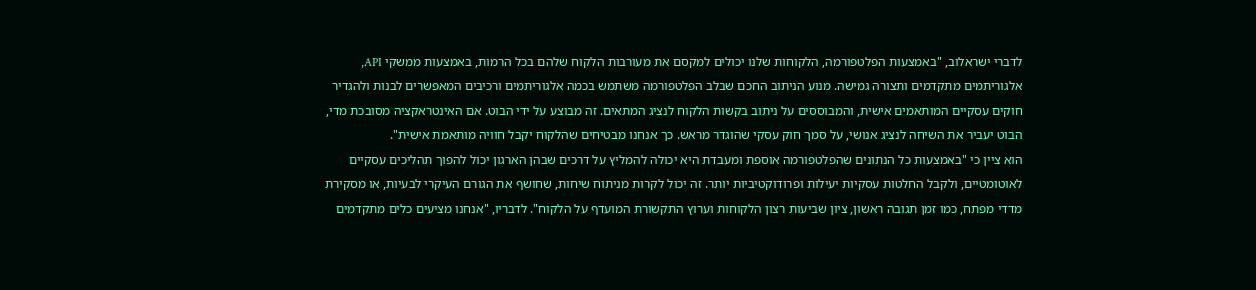לדברי ישראלוב, "באמצעות הפלטפורמה, הלקוחות שלנו יכולים למקסם את מעורבות הלקוח שלהם בכל הרמות, באמצעות ממשקי API, אלגוריתמים מתקדמים ותצורה גמישה. מנוע הניתוב החכם שבלב הפלטפורמה משתמש בכמה אלגוריתמים ורכיבים המאפשרים לבנות ולהגדיר חוקים עסקיים המותאמים אישית, והמבוססים על ניתוב בקשות הלקוח לנציג המתאים. זה מבוצע על ידי הבוט. אם האינטראקציה מסובכת מדי, הבוט יעביר את השיחה לנציג אנושי, על סמך חוק עסקי שהוגדר מראש. כך אנחנו מבטיחים שהלקוח יקבל חוויה מותאמת אישית".
הוא ציין כי "באמצעות כל הנתונים שהפלטפורמה אוספת ומעבדת היא יכולה להמליץ על דרכים שבהן הארגון יכול להפוך תהליכים עסקיים לאוטומטיים, ולקבל החלטות עסקיות יעילות ופרודוקטיביות יותר. זה יכול לקרות מניתוח שיחות, שחושף את הגורם העיקרי לבעיות, או מסקירת מדדי מפתח, כמו זמן תגובה ראשון, ציון שביעות רצון הלקוחות וערוץ התקשורת המועדף על הלקוח". לדבריו, "אנחנו מציעים כלים מתקדמים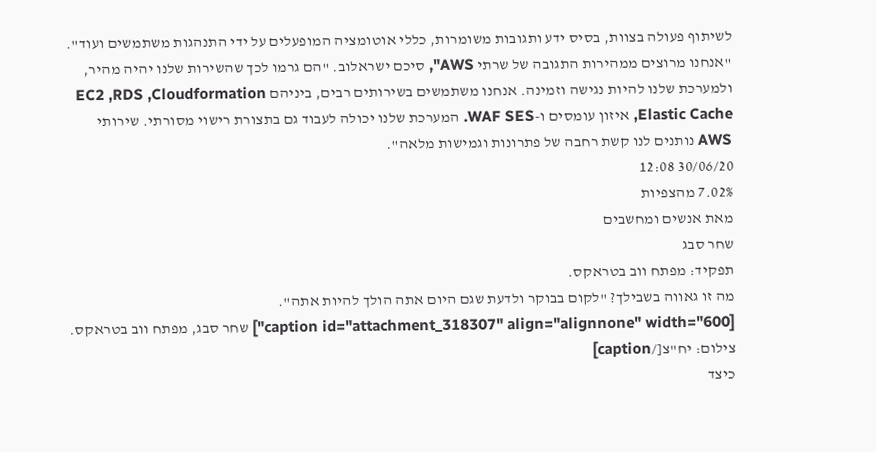לשיתוף פעולה בצוות, בסיס ידע ותגובות משומרות, כללי אוטומציה המופעלים על ידי התנהגות משתמשים ועוד".
"אנחנו מרוצים ממהירות התגובה של שרתי AWS", סיכם ישראלוב. "הם גרמו לכך שהשירות שלנו יהיה מהיר, ולמערכת שלנו להיות נגישה וזמינה. אנחנו משתמשים בשירותים רבים, ביניהם EC2 ,RDS ,Cloudformation Elastic Cache, איזון עומסים ו-WAF SES. המערכת שלנו יכולה לעבוד גם בתצורת רישוי מסורתי. שירותי AWS נותנים לנו קשת רחבה של פתרונות וגמישות מלאה".
30/06/20 12:08
7.02% מהצפיות
מאת אנשים ומחשבים
שחר סבג
תפקיד: מפתח ווב בטראקס.
מה זו גאווה בשבילך? "לקום בבוקר ולדעת שגם היום אתה הולך להיות אתה".
[caption id="attachment_318307" align="alignnone" width="600"] שחר סבג, מפתח ווב בטראקס. צילום: יח"צ[/caption]
כיצד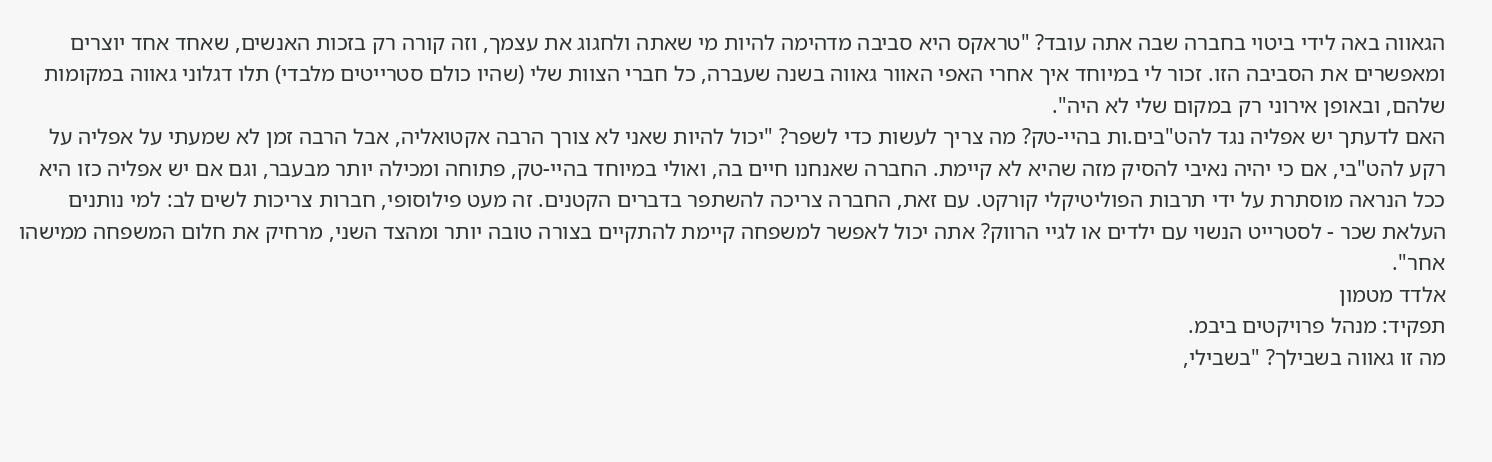הגאווה באה לידי ביטוי בחברה שבה אתה עובד? "טראקס היא סביבה מדהימה להיות מי שאתה ולחגוג את עצמך, וזה קורה רק בזכות האנשים, שאחד אחד יוצרים ומאפשרים את הסביבה הזו. זכור לי במיוחד איך אחרי האפי האוור גאווה בשנה שעברה, כל חברי הצוות שלי (שהיו כולם סטרייטים מלבדי) תלו דגלוני גאווה במקומות שלהם, ובאופן אירוני רק במקום שלי לא היה".
האם לדעתך יש אפליה נגד להט"בים.ות בהיי-טק? מה צריך לעשות כדי לשפר? "יכול להיות שאני לא צורך הרבה אקטואליה, אבל הרבה זמן לא שמעתי על אפליה על רקע להט"בי, אם כי יהיה נאיבי להסיק מזה שהיא לא קיימת. החברה שאנחנו חיים בה, ואולי במיוחד בהיי-טק, פתוחה ומכילה יותר מבעבר, וגם אם יש אפליה כזו היא ככל הנראה מוסתרת על ידי תרבות הפוליטיקלי קורקט. עם זאת, החברה צריכה להשתפר בדברים הקטנים. זה מעט פילוסופי, חברות צריכות לשים לב: למי נותנים העלאת שכר - לסטרייט הנשוי עם ילדים או לגיי הרווק? אתה יכול לאפשר למשפחה קיימת להתקיים בצורה טובה יותר ומהצד השני, מרחיק את חלום המשפחה ממישהו אחר".
אלדד מטמון
תפקיד: מנהל פרויקטים ביבמ.
מה זו גאווה בשבילך? "בשבילי,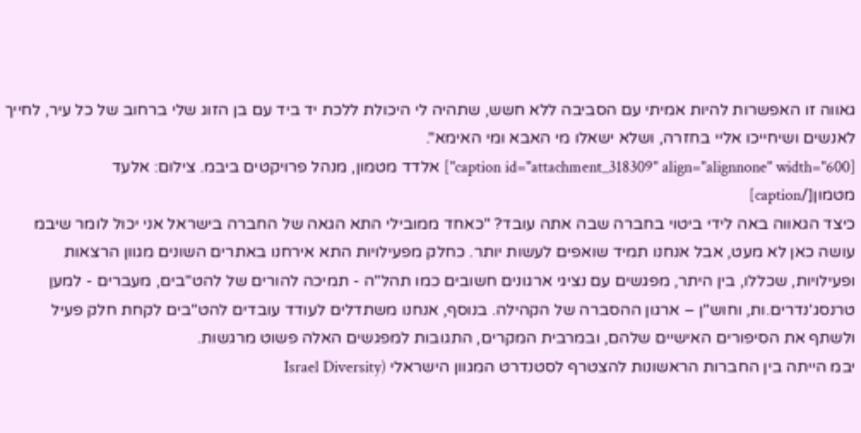גאווה זו האפשרות להיות אמיתי עם הסביבה ללא חשש, שתהיה לי היכולת ללכת יד ביד עם בן הזוג שלי ברחוב של כל עיר, לחייך לאנשים ושיחייכו אליי בחזרה, ושלא ישאלו מי האבא ומי האימא".
[caption id="attachment_318309" align="alignnone" width="600"] אלדד מטמון, מנהל פרויקטים ביבמ. צילום: אלעד מטמון[/caption]
כיצד הגאווה באה לידי ביטוי בחברה שבה אתה עובד? "כאחד ממובילי התא הגאה של החברה בישראל אני יכול לומר שיבמ עושה כאן לא מעט, אבל אנחנו תמיד שואפים לעשות יותר. כחלק מפעילויות התא אירחנו באתרים השונים מגוון הרצאות ופעילויות, שכללו, בין היתר, מפגשים עם נציגי ארגונים חשובים כמו תהל"ה - תמיכה להורים של להט"בים, מעברים - למען טרנסג'נדרים.ות, וחוש"ן – ארגון ההסברה של הקהילה. בנוסף, אנחנו משתדלים לעודד עובדים להט"בים לקחת חלק פעיל ולשתף את הסיפורים האישיים שלהם, ובמרבית המקרים, התגובות למפגשים האלה פשוט מרגשות.
יבמ הייתה בין החברות הראשונות להצטרף לסטנדרט המגוון הישראלי (Israel Diversity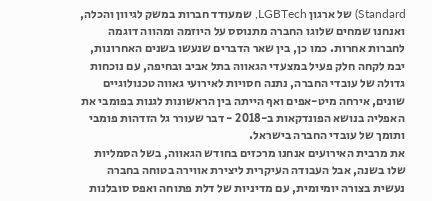Standard) של ארגון LGBTech, שמעודד חברות במשק לגיוון והכלה, ואנחנו שמחים שלוגו החברה מתנוסס על היוזמה ומהווה דוגמה לחברות אחרות. כמו כן, בין שאר הדברים שנעשו בשנים האחרונות, יבמ לקחה חלק פעיל במצעדי הגאווה בתל אביב ובחיפה, עם נוכחות גדולה של עובדי החברה, נתנה חסויות לאירועי גאווה טכנולוגיים שונים, אירחה מיט-אפים ואף הייתה בין הראשונות לגנות בפומבי את האפליה בנושא הפונדקאות ב-2018 - דבר שעורר גל הזדהות פומבי ותומך של עובדי החברה בישראל.
את מרבית האירועים אנחנו מרכזים בחודש הגאווה, בשל הסמליות שלו בשנה, אבל העבודה העיקרית ליצירת אווירה בטוחה בחברה נעשית בצורה יומיומית, עם מדיניות של דלת פתוחה ואפס סובלנות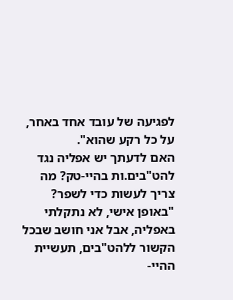לפגיעה של עובד אחד באחר, על כל רקע שהוא".
האם לדעתך יש אפליה נגד להט"בים.ות בהיי-טק? מה צריך לעשות כדי לשפר? "באופן אישי, לא נתקלתי באפליה, אבל אני חושב שבכל הקשור ללהט"בים, תעשיית ההיי-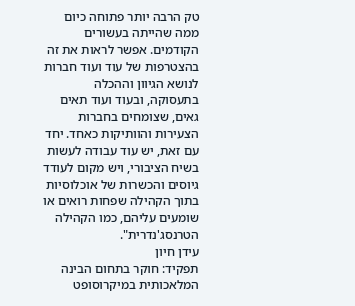טק הרבה יותר פתוחה כיום ממה שהייתה בעשורים הקודמים. אפשר לראות את זה בהצטרפות של עוד ועוד חברות לנושא הגיוון וההכלה בתעסוקה, ובעוד ועוד תאים גאים, שצומחים בחברות הצעירות והוותיקות כאחד. יחד עם זאת, יש עוד עבודה לעשות בשיח הציבורי, ויש מקום לעודד גיוסים והכשרות של אוכלוסיות בתוך הקהילה שפחות רואים או שומעים עליהם, כמו הקהילה הטרנסג'נדרית".
עידן חיון
תפקיד: חוקר בתחום הבינה המלאכותית במיקרוסופט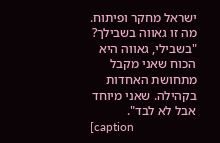ישראל מחקר ופיתוח.
מה זו גאווה בשבילך? "בשבילי, גאווה היא הכוח שאני מקבל מתחושת האחדות בקהילה. שאני מיוחד אבל לא לבד".
[caption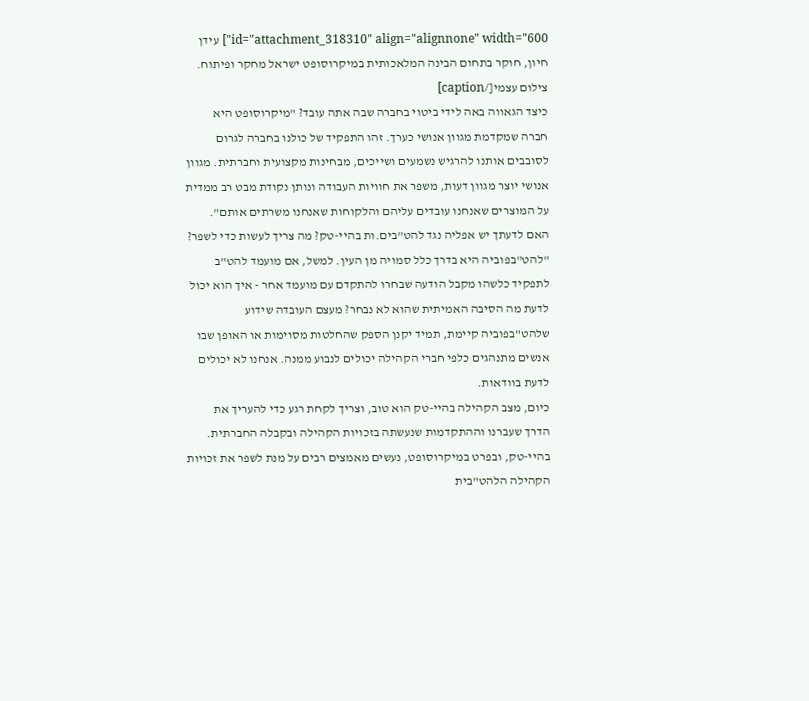id="attachment_318310" align="alignnone" width="600"] עידן חיון, חוקר בתחום הבינה המלאכותית במיקרוסופט ישראל מחקר ופיתוח. צילום עצמי[/caption]
כיצד הגאווה באה לידי ביטוי בחברה שבה אתה עובד? "מיקרוסופט היא חברה שמקדמת מגוון אנושי כערך. זהו התפקיד של כולנו בחברה לגרום לסובבים אותנו להרגיש נשמעים ושייכים, מבחינות מקצועית וחברתית. מגוון אנושי יוצר מגוון דעות, משפר את חוויות העבודה ונותן נקודת מבט רב ממדית על המוצרים שאנחנו עובדים עליהם והלקוחות שאנחנו משרתים אותם".
האם לדעתך יש אפליה נגד להט"בים.ות בהיי-טק? מה צריך לעשות כדי לשפר? "להט"בפוביה היא בדרך כלל סמויה מן העין. למשל, אם מועמד להט"ב לתפקיד כלשהו מקבל הודעה שבחרו להתקדם עם מועמד אחר - איך הוא יכול לדעת מה הסיבה האמיתית שהוא לא נבחר? מעצם העובדה שידוע שלהט"בפוביה קיימת, תמיד יקנן הספק שהחלטות מסוימות או האופן שבו אנשים מתנהגים כלפי חברי הקהילה יכולים לנבוע ממנה. אנחנו לא יכולים לדעת בוודאות.
כיום, מצב הקהילה בהיי-טק הוא טוב, וצריך לקחת רגע כדי להעריך את הדרך שעברנו וההתקדמות שנעשתה בזכויות הקהילה ובקבלה החברתית. בהיי-טק, ובפרט במיקרוסופט, נעשים מאמצים רבים על מנת לשפר את זכויות הקהילה הלהט"בית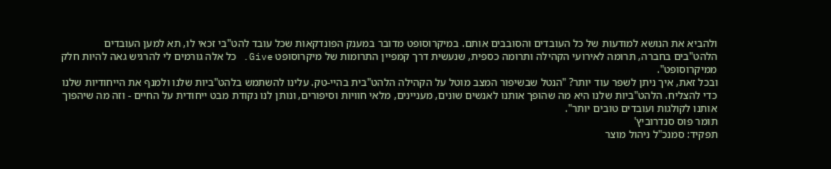ולהביא את הנושא למודעות של כל העובדים והסובבים אותם. במיקרוסופט מדובר במענק הפונדקאות שכל עובד להט"בי זכאי לו, תא למען העובדים הלהט"בים בחברה, תרומה לאירועי הקהילה ותרומה כספית, שנעשית דרך קמפיין התרומות של מיקרוסופט Give. כל אלה גורמים לי להרגיש גאה להיות חלק ממיקרוסופט".
ובכל זאת, איך ניתן לשפר עוד יותר? "הנטל שבשיפור המצב מוטל על הקהילה הלהט"בית בהיי-טק. עלינו להשתמש בלהט"ביות שלנו ולמנף את הייחודיות שלנו כדי להצליח. הלהט"ביות שלנו היא מה שהופך אותנו לאנשים שונים, מעניינים, מלאי חוויות וסיפורים, ונותן לנו נקודת מבט ייחודית על החיים - וזה מה שיהפוך אותנו לקולגות ועובדים טובים יותר".
תומר פוס סנדרוביץ'
תפקיד: סמנכ"ל ניהול מוצר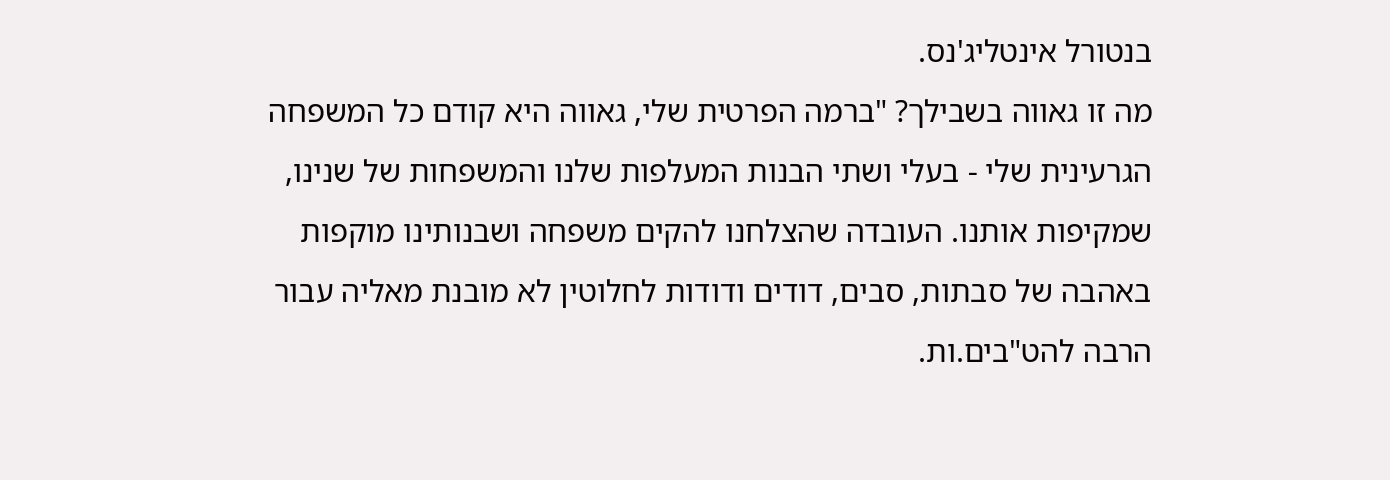בנטורל אינטליג'נס.
מה זו גאווה בשבילך? "ברמה הפרטית שלי, גאווה היא קודם כל המשפחה הגרעינית שלי - בעלי ושתי הבנות המעלפות שלנו והמשפחות של שנינו, שמקיפות אותנו. העובדה שהצלחנו להקים משפחה ושבנותינו מוקפות באהבה של סבתות, סבים, דודים ודודות לחלוטין לא מובנת מאליה עבור הרבה להט"בים.ות.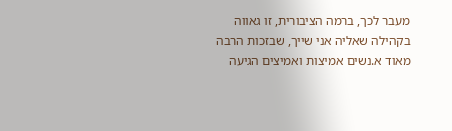מעבר לכך, ברמה הציבורית, זו גאווה בקהילה שאליה אני שייך, שבזכות הרבה מאוד א.נשים אמיצות ואמיצים הגיעה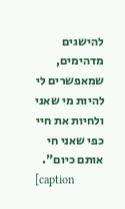להישגים מדהימים, שמאפשרים לי להיות מי שאני ולחיות את חיי כפי שאני חי אותם כיום".
[caption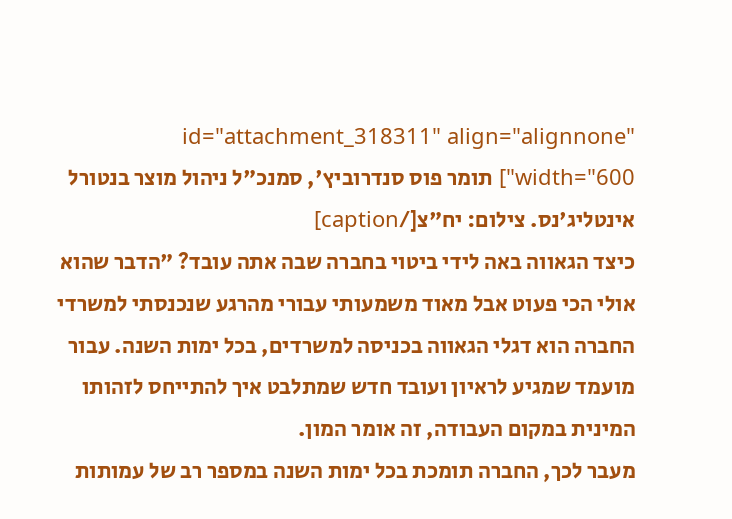id="attachment_318311" align="alignnone" width="600"] תומר פוס סנדרוביץ', סמנכ"ל ניהול מוצר בנטורל אינטליג'נס. צילום: יח"צ[/caption]
כיצד הגאווה באה לידי ביטוי בחברה שבה אתה עובד? "הדבר שהוא אולי הכי פעוט אבל מאוד משמעותי עבורי מהרגע שנכנסתי למשרדי החברה הוא דגלי הגאווה בכניסה למשרדים, בכל ימות השנה. עבור מועמד שמגיע לראיון ועובד חדש שמתלבט איך להתייחס לזהותו המינית במקום העבודה, זה אומר המון.
מעבר לכך, החברה תומכת בכל ימות השנה במספר רב של עמותות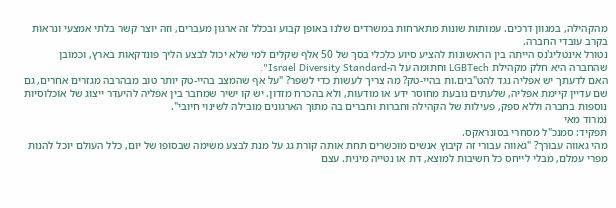מהקהילה, במגוון דרכים. עמותות שונות מתארחות במשרדים שלנו באופן קבוע ובכלל זה ארגון מעברים, וזה יוצר קשר בלתי אמצעי ונראות בקרב עובדי החברה.
נטורל אינטליג'נס הייתה בין הראשונות להציע סיוע כלכלי בסך של 50 אלף שקלים למי שלא יכול לבצע הליך פונדקאות בארץ, וכמובן שהחברה היא חלק מקהילת LGBTech וחתומה על ה-Israel Diversity Standard".
האם לדעתך יש אפליה נגד להט"בים.ות בהיי-טק? מה צריך לעשות כדי לשפר? "על אף שהמצב בהיי-טק יותר טוב מבהרבה מגזרים אחרים, גם שם עדיין קיימת אפליה, שלעתים נובעת מחוסר ידע או מודעות, ולא בהכרח מזדון. יש קו ישיר שמחבר בין אפליה להיעדר ייצוג של אוכלוסיות נוספות בחברה וללא ספק, פעילות של הקהילה וחברות וחברים בה מתוך הארגונים מובילה לשינוי חיובי".
נמרוד מאי
תפקיד: סמנכ"ל מסחרי בסונראקס.
מהי גאווה עבורך? "גאווה עבורי זה קיבוץ אנשים מוכשרים תחת אותה קורת גג על מנת לבצע משימה שבסופו של יום, כלל העולם יוכל להנות מפרי עמלם, מבלי לייחס כל חשיבות למוצא, דת או נטייה מינית. עצם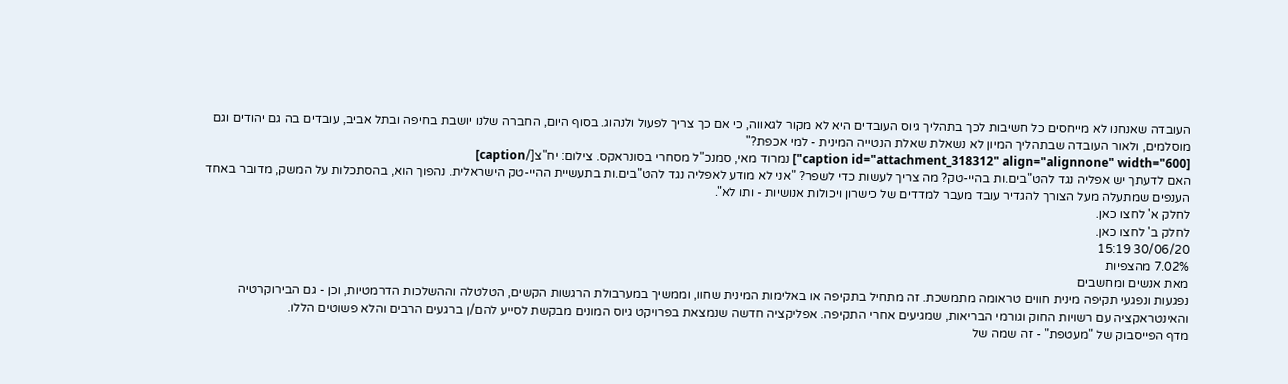העובדה שאנחנו לא מייחסים כל חשיבות לכך בתהליך גיוס העובדים היא לא מקור לגאווה, כי אם כך צריך לפעול ולנהוג. בסוף היום, החברה שלנו יושבת בחיפה ובתל אביב, עובדים בה גם יהודים וגם מוסלמים, ולאור העובדה שבתהליך המיון לא נשאלת שאלת הנטייה המינית - למי אכפת?"
[caption id="attachment_318312" align="alignnone" width="600"] נמרוד מאי, סמנכ"ל מסחרי בסונראקס. צילום: יח"צ[/caption]
האם לדעתך יש אפליה נגד להט"בים.ות בהיי-טק? מה צריך לעשות כדי לשפר? "אני לא מודע לאפליה נגד להט"בים.ות בתעשיית ההיי-טק הישראלית. נהפוך הוא, בהסתכלות על המשק, מדובר באחד הענפים שמתעלה מעל הצורך להגדיר עובד מעבר למדדים של כישרון ויכולות אנושיות - ותו לא".
לחלק א' לחצו כאן.
לחלק ב' לחצו כאן.
30/06/20 15:19
7.02% מהצפיות
מאת אנשים ומחשבים
נפגעות ונפגעי תקיפה מינית חווים טראומה מתמשכת. זה מתחיל בתקיפה או באלימות המינית שחוו, וממשיך במערבולת הרגשות הקשים, הטלטלה וההשלכות הדרמטיות, וכן - גם הבירוקרטיה והאינטראקציה עם רשויות החוק וגורמי הבריאות, שמגיעים אחרי התקיפה. אפליקציה חדשה שנמצאת בפרויקט גיוס המונים מבקשת לסייע להם/ן ברגעים הרבים והלא פשוטים הללו.
מדף הפייסבוק של "מעטפת" - זה שמה של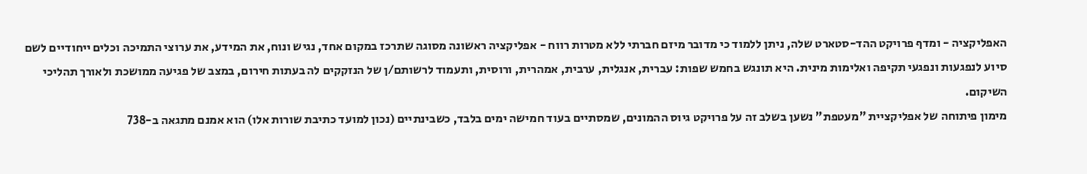האפליקציה - ומדף פרויקט ההד-סטארט שלה, ניתן ללמוד כי מדובר מיזם חברתי ללא מטרות רווח - אפליקציה ראשונה מסוגה שתרכז במקום אחד, נגיש ונוח, את המידע, את ערוצי התמיכה וכלים ייחודיים לשם סיוע לנפגעות ונפגעי תקיפה ואלימות מינית. היא תונגש בחמש שפות: עברית, אנגלית, ערבית, אמהרית, ורוסית, ותעמוד לרשותם/ן של הנזקקים לה בעתות חירום, במצב של פגיעה ממושכת ולאורך תהליכי השיקום.
מימון פיתוחה של אפליקציית "מעטפת" נשען בשלב זה על פרויקט גיוס ההמונים, שמסתיים בעוד חמישה ימים בלבד, כשבינתיים (נכון למועד כתיבת שורות אלו) הוא אמנם מתגאה ב-738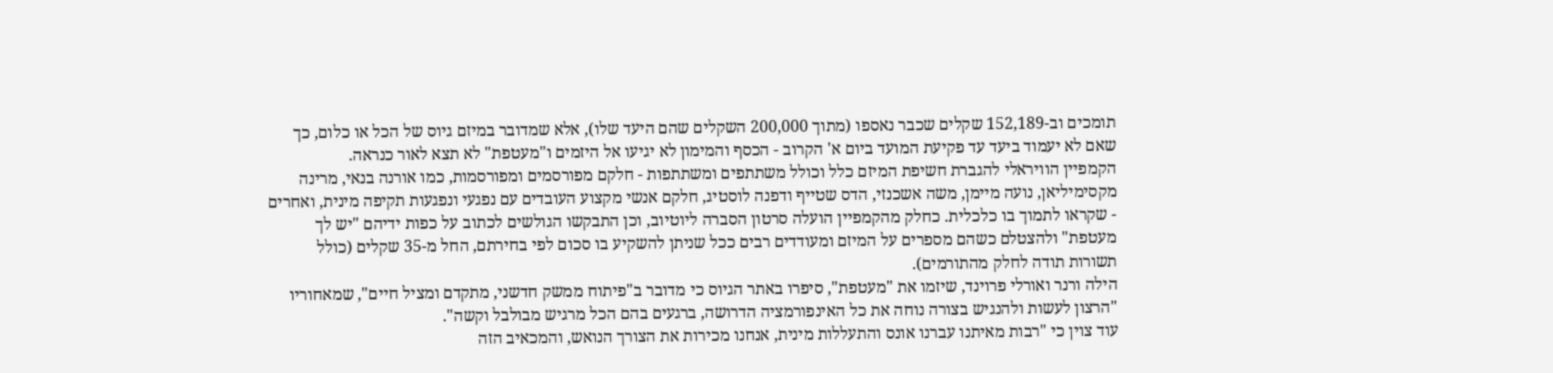תומכים וב-152,189 שקלים שכבר נאספו (מתוך 200,000 השקלים שהם היעד שלו), אלא שמדובר במיזם גיוס של הכל או כלום, כך שאם לא יעמוד ביעד עד פקיעת המועד ביום א' הקרוב - הכסף והמימון לא יגיעו אל היזמים ו"מעטפת" לא תצא לאור כנראה.
הקמפיין הוויראלי להגברת חשיפת המיזם כלל וכולל משתתפים ומשתתפות - חלקם מפורסמים ומפורסמות, כמו אורנה בנאי, מרינה מקסימיליאן, נועה מיימן, משה אשכנזי, הדס שטייף ודפנה לוסטיג, חלקם אנשי מקצוע העובדים עם נפגעי ונפגעות תקיפה מינית, ואחרים - שקראו לתמוך בו כלכלית. כחלק מהקמפיין הועלה סרטון הסברה ליוטיוב, וכן התבקשו הגולשים לכתוב על כפות ידיהם "יש לך מעטפת" ולהצטלם כשהם מספרים על המיזם ומעודדים רבים ככל שניתן להשקיע בו סכום לפי בחירתם, החל מ-35 שקלים (כולל תשורות תודה לחלק מהתורמים).
הילה ורנר ואורלי פרוינד, שיזמו את "מעטפת", סיפרו באתר הגיוס כי מדובר ב"פיתוח ממשק חדשני, מתקדם ומציל חיים", שמאחוריו "הרצון לעשות ולהנגיש בצורה נוחה את כל האינפורמציה הדרושה, ברגעים בהם הכל מרגיש מבולבל וקשה".
עוד צוין כי "רבות מאיתנו עברנו אונס והתעללות מינית, אנחנו מכירות את הצורך הנואש, והמכאיב הזה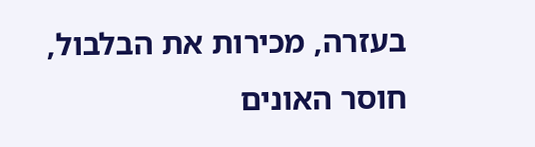בעזרה, מכירות את הבלבול, חוסר האונים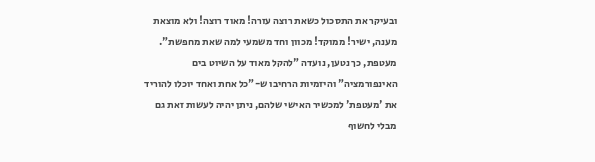ובעיקר את התסכול כשאת רוצה עזרה! מאוד רוצה! ולא מוצאת מענה, ישיר! ממוקד! מכוון וחד משמעי למה שאת מחפשת". מעטפת, כך נטען, נועדה "להקל מאוד על השיוט בים האינפורמציה" והיזמיות הרחיבו ש-"כל אחת ואחד יוכלו להוריד את 'מעטפת' למכשיר האישי שלהם, ניתן יהיה לעשות זאת גם מבלי לחשוף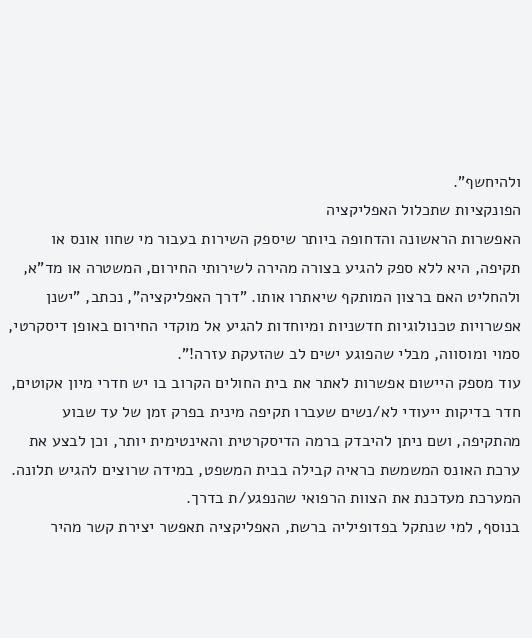ולהיחשף".
הפונקציות שתכלול האפליקציה
האפשרות הראשונה והדחופה ביותר שיספק השירות בעבור מי שחוו אונס או תקיפה, היא ללא ספק להגיע בצורה מהירה לשירותי החירום, המשטרה או מד"א, ולהחליט האם ברצון המותקף שיאתרו אותו. "דרך האפליקציה", נכתב, "ישנן אפשרויות טכנולוגיות חדשניות ומיוחדות להגיע אל מוקדי החירום באופן דיסקרטי, סמוי ומוסווה, מבלי שהפוגע ישים לב שהזעקת עזרה!".
עוד מספק היישום אפשרות לאתר את בית החולים הקרוב בו יש חדרי מיון אקוטים, חדר בדיקות ייעודי לא/נשים שעברו תקיפה מינית בפרק זמן של עד שבוע מהתקיפה, ושם ניתן להיבדק ברמה הדיסקרטית והאינטימית יותר, וכן לבצע את ערכת האונס המשמשת כראיה קבילה בבית המשפט, במידה שרוצים להגיש תלונה. המערכת מעדכנת את הצוות הרפואי שהנפגע/ת בדרך.
בנוסף, למי שנתקל בפדופיליה ברשת, האפליקציה תאפשר יצירת קשר מהיר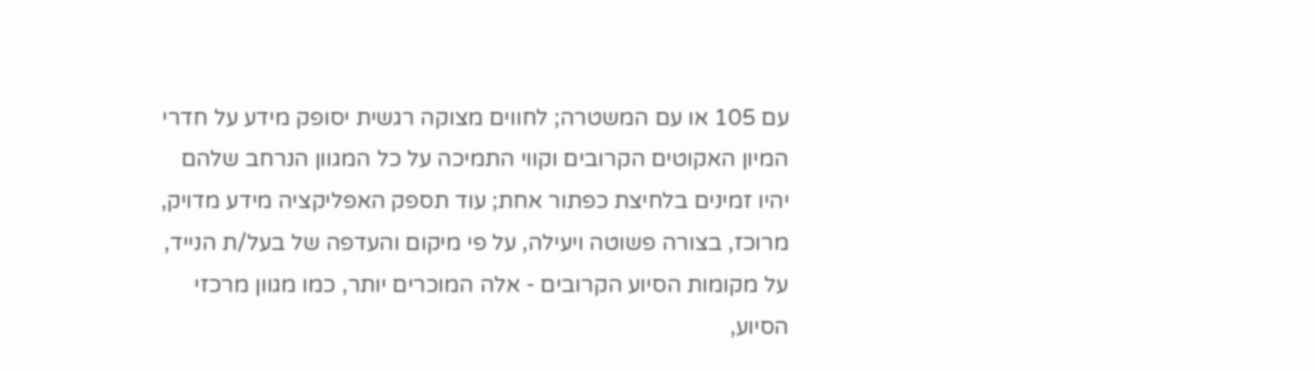עם 105 או עם המשטרה; לחווים מצוקה רגשית יסופק מידע על חדרי המיון האקוטים הקרובים וקווי התמיכה על כל המגוון הנרחב שלהם יהיו זמינים בלחיצת כפתור אחת; עוד תספק האפליקציה מידע מדויק, מרוכז, בצורה פשוטה ויעילה, על פי מיקום והעדפה של בעל/ת הנייד, על מקומות הסיוע הקרובים - אלה המוכרים יותר, כמו מגוון מרכזי הסיוע,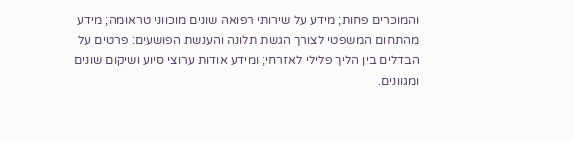והמוכרים פחות; מידע על שירותי רפואה שונים מוכווני טראומה; מידע מהתחום המשפטי לצורך הגשת תלונה והענשת הפושעים: פרטים על הבדלים בין הליך פלילי לאזרחי; ומידע אודות ערוצי סיוע ושיקום שונים ומגוונים.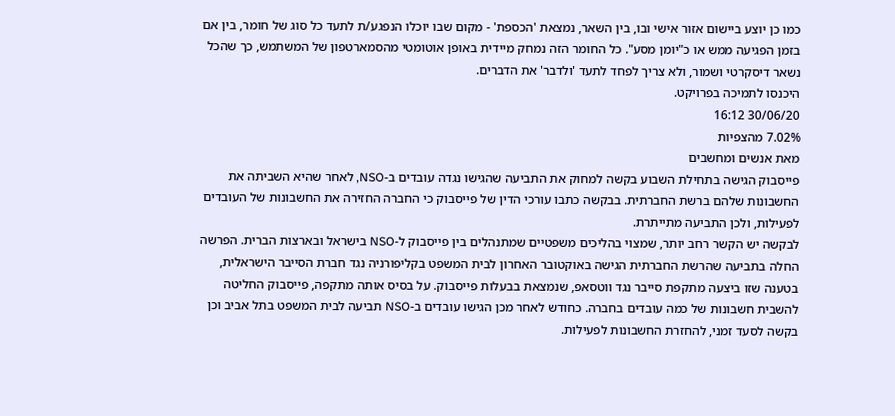כמו כן יוצע ביישום אזור אישי ובו, בין השאר, נמצאת 'הכספת' - מקום שבו יוכלו הנפגע/ת לתעד כל סוג של חומר, בין אם בזמן הפגיעה ממש או כ"יומן מסע". כל החומר הזה נמחק מיידית באופן אוטומטי מהסמארטפון של המשתמש, כך שהכל נשאר דיסקרטי ושמור, ולא צריך לפחד לתעד 'ולדבר' את הדברים.
היכנסו לתמיכה בפרויקט.
30/06/20 16:12
7.02% מהצפיות
מאת אנשים ומחשבים
פייסבוק הגישה בתחילת השבוע בקשה למחוק את התביעה שהגישו נגדה עובדים ב-NSO, לאחר שהיא השביתה את החשבונות שלהם ברשת החברתית. בבקשה כתבו עורכי הדין של פייסבוק כי החברה החזירה את החשבונות של העובדים לפעילות, ולכן התביעה מתייתרת.
לבקשה יש הקשר רחב יותר, שמצוי בהליכים משפטיים שמתנהלים בין פייסבוק ל-NSO בישראל ובארצות הברית. הפרשה החלה בתביעה שהרשת החברתית הגישה באוקטובר האחרון לבית המשפט בקליפורניה נגד חברת הסייבר הישראלית, בטענה שזו ביצעה מתקפת סייבר נגד ווטסאפ, שנמצאת בבעלות פייסבוק. על בסיס אותה מתקפה, פייסבוק החליטה להשבית חשבונות של כמה עובדים בחברה. כחודש לאחר מכן הגישו עובדים ב-NSO תביעה לבית המשפט בתל אביב וכן בקשה לסעד זמני, להחזרת החשבונות לפעילות.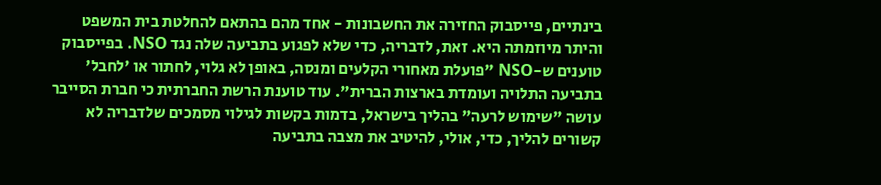בינתיים, פייסבוק החזירה את החשבונות - אחד מהם בהתאם להחלטת בית המשפט והיתר מיוזמתה היא. זאת, לדבריה, כדי שלא לפגוע בתביעה שלה נגד NSO. בפייסבוק טוענים ש-NSO "פועלת מאחורי הקלעים ומנסה, באופן לא גלוי, לחתור או 'לחבל' בתביעה התלויה ועומדת בארצות הברית". עוד טוענת הרשת החברתית כי חברת הסייבר עושה "שימוש לרעה" בהליך בישראל, בדמות בקשות לגילוי מסמכים שלדבריה לא קשורים להליך, כדי, אולי, להיטיב את מצבה בתביעה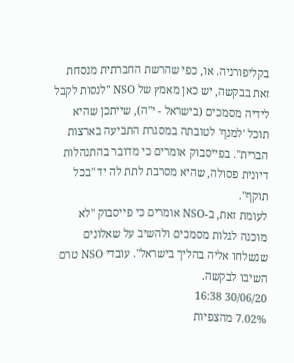בקליפורניה. או, כפי שהרשת החברתית מנסחת זאת בבקשה, יש כאן מאמץ של NSO "לנסות לקבל לידיה מסמכים (בישראל - י"ה), שייתכן שהיא תוכל 'למנף' לטובתה במסגרת התביעה בארצות הברית". בפייסבוק אומרים כי מדובר בהתנהלות דיונית פסולה, שהיא מסרבת לתת לה יד "בכל תוקף".
לעומת זאת, ב-NSO אומרים כי פייסבוק "לא מוכנה לגלות מסמכים ולהשיב על שאלונים שנשלחו אליה בהליך בישראל". עובדי NSO טרם השיבו לבקשה.
30/06/20 16:38
7.02% מהצפיות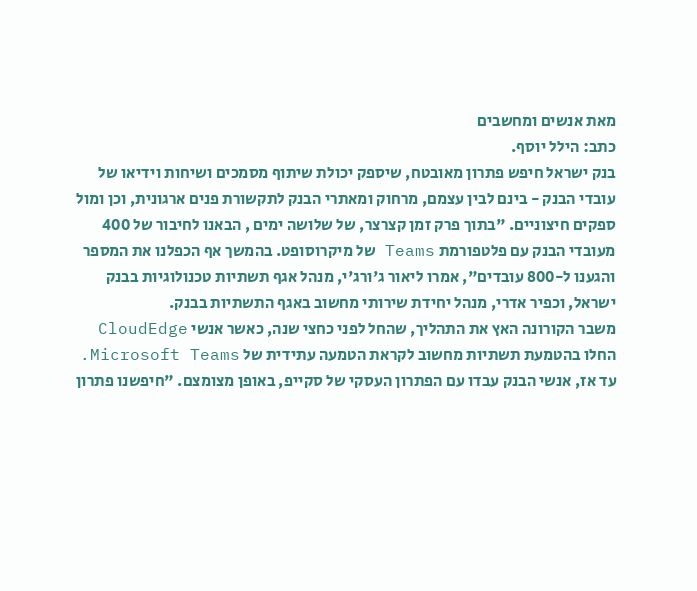מאת אנשים ומחשבים
כתב: הילל יוסף.
בנק ישראל חיפש פתרון מאובטח, שיספק יכולת שיתוף מסמכים ושיחות וידיאו של עובדי הבנק - בינם לבין עצמם, מרחוק ומאתרי הבנק לתקשורת פנים ארגונית, וכן ומול ספקים חיצוניים. "בתוך פרק זמן קצרצר, של שלושה ימים , הבאנו לחיבור של 400 מעובדי הבנק עם פלטפורמת Teams של מיקרוסופט. בהמשך אף הכפלנו את המספר והגענו ל-800 עובדים", אמרו ליאור ג'ורג'י, מנהל אגף תשתיות טכנולוגיות בבנק ישראל, וכפיר אדרי, מנהל יחידת שירותי מחשוב באגף התשתיות בבנק.
משבר הקורונה האץ את התהליך, שהחל לפני כחצי שנה, כאשר אנשי CloudEdge החלו בהטמעת תשתיות מחשוב לקראת הטמעה עתידית של Microsoft Teams. עד אז, אנשי הבנק עבדו עם הפתרון העסקי של סקייפ, באופן מצומצם. "חיפשנו פתרון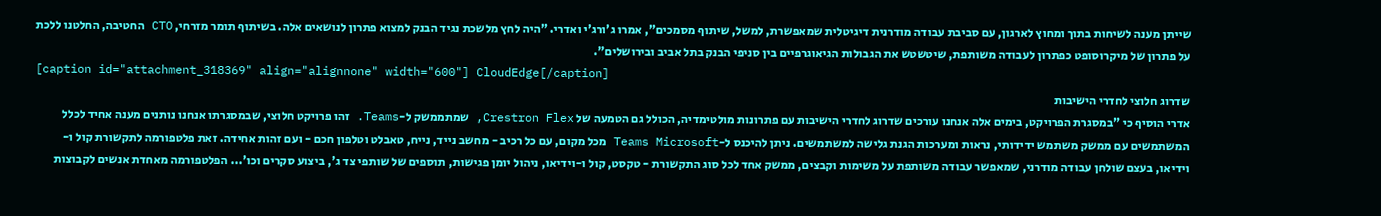שייתן מענה לשיחות בתוך ומחוץ לארגון, עם סביבת עבודה מודרנית דיגיטלית שמאפשרת, למשל, שיתוף מסמכים", אמרו ג'ורג'י ואדרי. "היה לחץ מלשכת נגיד הבנק למצוא פתרון לנושאים אלה. בשיתוף תומר מזרחי, CTO החטיבה, החלטנו ללכת על פתרון של מיקרוסופט כפתרון לעבודה משותפת, שיטשטש את הגבולות הגיאוגרפיים בין סניפי הבנק בתל אביב ובירושלים".
[caption id="attachment_318369" align="alignnone" width="600"] CloudEdge[/caption]
שדרוג חלוצי לחדרי הישיבות
אדרי הוסיף כי "במסגרת הפרויקט, בימים אלה אנחנו עורכים שדרוג לחדרי הישיבות עם פתרונות מולטימדיה, הכולל גם הטמעה של Crestron Flex, שמתממשק ל-Teams. זהו פרויקט חלוצי, שבמסגרתו אנחנו נותנים מענה אחיד לכלל המשתמשים עם ממשק משתמש ידידותי, נראות ומערכות הגנת גלישה למשתמשים. ניתן להיכנס ל-Teams Microsoft מכל מקום, עם כל רכיב - מחשב נייד, נייח, טאבלט וטלפון חכם - ועם זהות אחידה. זאת פלטפורמה לתקשורת קול ו-וידיאו, בעצם שולחן עבודה מודרני, שמאפשר עבודה משותפת על משימות וקבצים, ממשק אחד לכל סוג התקשורת - טקסט, קול ו-וידיאו, ניהול יומן פגישות, תוספים של שותפי צד ג', ביצוע סקרים וכו'... הפלטפורמה מאחדת אנשים לקבוצות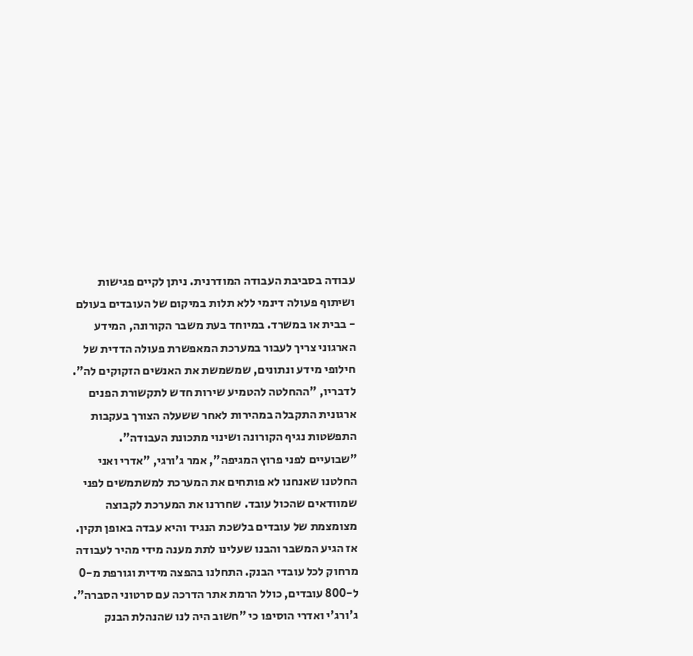עבודה בסביבת העבודה המודרנית. ניתן לקיים פגישות ושיתוף פעולה דינמי ללא תלות במיקום של העובדים בעולם - בבית או במשרד. במיוחד בעת משבר הקורונה, המידע הארגוני צריך לעבור במערכת המאפשרת פעולה הדדית של חילופי מידע ונתונים, שמשמשת את האנשים הזקוקים לה".
לדבריו, "ההחלטה להטמיע שירות חדש לתקשורת הפנים ארגונית התקבלה במהירות לאחר ששעלה הצורך בעקבות התפשטות נגיף הקורונה ושינוי מתכונת העבודה".
"שבועיים לפני פרוץ המגיפה", אמר ג'ורגי, "אדרי ואני החלטנו שאנחנו לא פותחים את המערכת למשתמשים לפני שמוודאים שהכול עובד. שחררנו את המערכת לקבוצה מצומצמת של עובדים בלשכת הנגיד והיא עבדה באופן תקין. אז הגיע המשבר והבנו שעלינו לתת מענה מידי מהיר לעבודה מרחוק לכל עובדי הבנק. התחלנו בהפצה מידית וגורפת מ-0 ל-800 עובדים, כולל הרמת אתר הדרכה עם סרטוני הסברה".
ג'ורג'י ואדרי הוסיפו כי "חשוב היה לנו שהנהלת הבנק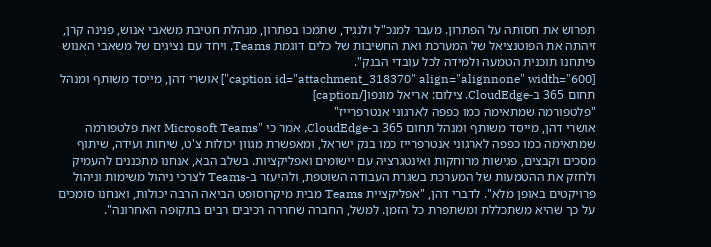תפרוש את חסותה על הפתרון. מעבר למנכ"ל ולנגיד, שתמכו בפתרון, מנהלת חטיבת משאבי אנוש, פנינה קרן, זיהתה את הפוטנציאל של המערכת ואת החשיבות של כלים דוגמת Teams, ויחד עם נציגים של משאבי האנוש פיתחנו תוכנית הטמעה ולמידה לכל עובדי הבנק".
[caption id="attachment_318370" align="alignnone" width="600"] אושרי דהן, מייסד משותף ומנהל תחום 365 ב-CloudEdge. צילום: אריאל מונפו[/caption]
"פלטפורמה שמתאימה כמו כפפה לארגוני אנטרפרייז"
אושרי דהן, מייסד משותף ומנהל תחום 365 ב-CloudEdge, אמר כי "Microsoft Teams זאת פלטפורמה שמתאימה כמו כפפה לארגוני אנטרפרייז כמו בנק ישראל, ומאפשרת מגוון יכולות צ'ט, שיחות ועידה, שיתוף מסכים וקבצים, פגישות מרוחקות ואינטגרציה עם יישומים ואפליקציות. בשלב הבא, אנחנו מתכננים להעמיק ולחזק את ההטמעות של המערכת בשגרת העבודה השוטפת, ולהיעזר ב-Teams לצרכי ניהול משימות וניהול פרויקטים באופן מלא". לדברי דהן, "אפליקציית Teams מבית מיקרוסופט הביאה הרבה יכולות, ואנחנו סומכים על כך שהיא משתכללת ומשתפרת כל הזמן. למשל, החברה שחררה רכיבים רבים בתקופה האחרונה".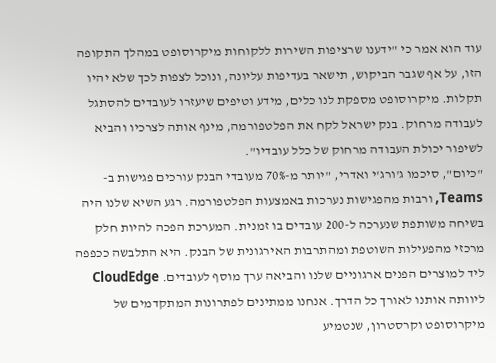עוד הוא אמר כי "ידענו שרציפות השירות ללקוחות מיקרוסופט במהלך התקופה הזו, על אף שגבר הביקוש, תישאר בעדיפות עליונה, ונוכל לצפות לכך שלא יהיו תקלות. מיקרוסופט מספקת לנו כלים, מידע וטיפים שיעזרו לעובדים להסתגל לעבודה מרחוק. בנק ישראל לקח את הפלטפורמה, מינף אותה לצרכיו והביא לשיפור יכולת העבודה מרחוק של כלל עובדיו".
"כיום", סיכמו ג'ורג'י ואדרי, "יותר מ-70% מעובדי הבנק עורכים פגישות ב-Teams, ורבות מהפגישות נערכות באמצעות הפלטפורמה. רגע השיא שלנו היה בשיחה משותפת שנערכה ל-200 עובדים בו זמנית. המערכת הפכה להיות חלק מרכזי מהפעילות השוטפת ומהתרבות האירגונית של הבנק. היא התלבשה ככפפה ליד למוצרים הפנים ארגוניים שלנו והביאה ערך מוסף לעובדים. CloudEdge ליוותה אותנו לאורך כל הדרך. אנחנו ממתינים לפתרונות המתקדמים של מיקרוסופט וקרסטרון, שנטמיע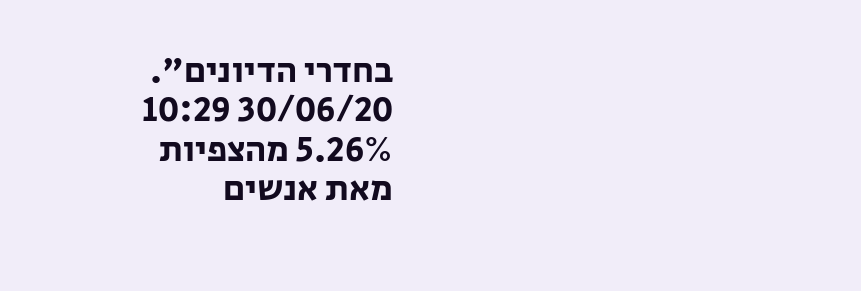בחדרי הדיונים".
30/06/20 10:29
5.26% מהצפיות
מאת אנשים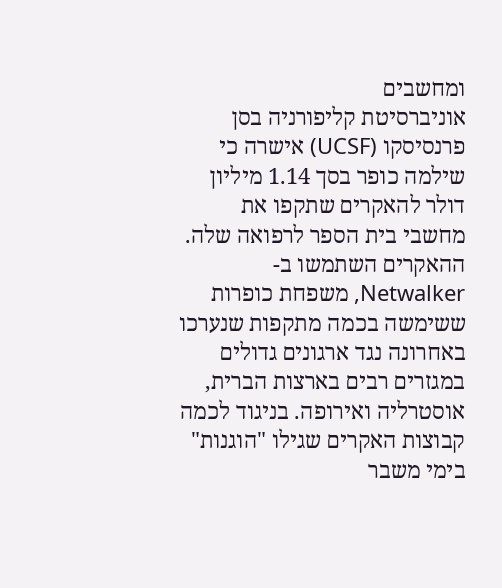ומחשבים
אוניברסיטת קליפורניה בסן פרנסיסקו (UCSF) אישרה כי שילמה כופר בסך 1.14 מיליון דולר להאקרים שתקפו את מחשבי בית הספר לרפואה שלה.
ההאקרים השתמשו ב-Netwalker, משפחת כופרות ששימשה בכמה מתקפות שנערכו באחרונה נגד ארגונים גדולים במגזרים רבים בארצות הברית, אוסטרליה ואירופה. בניגוד לכמה קבוצות האקרים שגילו "הוגנות" בימי משבר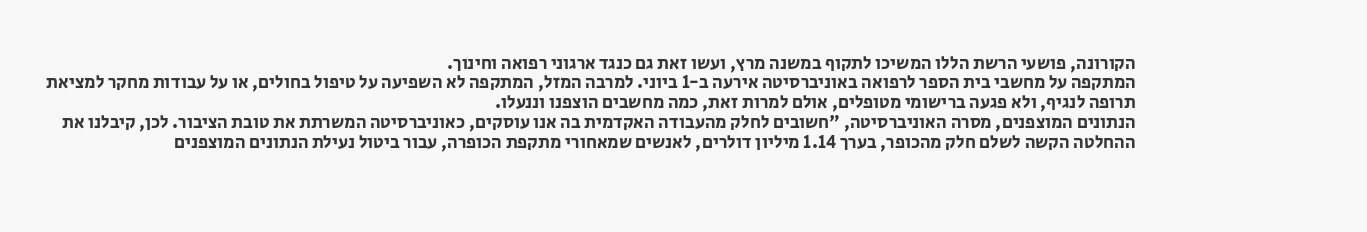הקורונה, פושעי הרשת הללו המשיכו לתקוף במשנה מרץ, ועשו זאת גם כנגד ארגוני רפואה וחינוך.
המתקפה על מחשבי בית הספר לרפואה באוניברסיטה אירעה ב-1 ביוני. למרבה המזל, המתקפה לא השפיעה על טיפול בחולים, או על עבודות מחקר למציאת תרופה לנגיף, ולא פגעה ברישומי מטופלים, אולם למרות זאת, כמה מחשבים הוצפנו וננעלו.
הנתונים המוצפנים, מסרה האוניברסיטה, "חשובים לחלק מהעבודה האקדמית בה אנו עוסקים, כאוניברסיטה המשרתת את טובת הציבור. לכן, קיבלנו את ההחלטה הקשה לשלם חלק מהכופר, בערך 1.14 מיליון דולרים, לאנשים שמאחורי מתקפת הכופרה, עבור ביטול נעילת הנתונים המוצפנים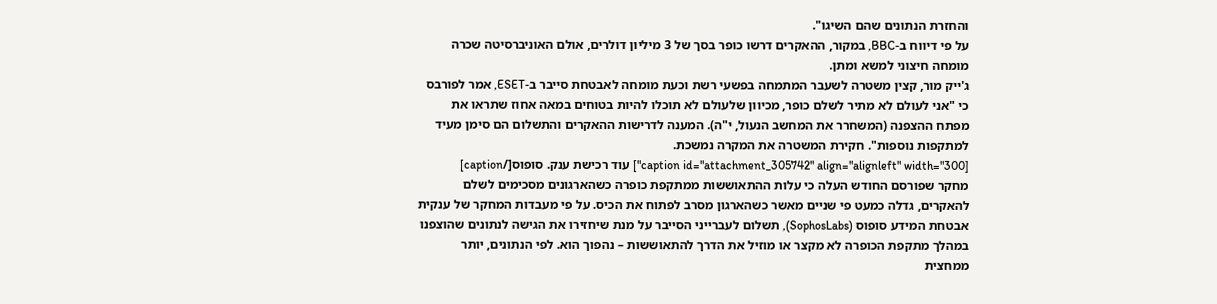והחזרת הנתונים שהם השיגו".
על פי דיווח ב-BBC, במקור, ההאקרים דרשו כופר בסך של 3 מיליון דולרים, אולם האוניברסיטה שכרה מומחה חיצוני למשא ומתן.
ג'ייק מור, קצין משטרה לשעבר המתמחה בפשעי רשת וכעת מומחה לאבטחת סייבר ב-ESET, אמר לפורבס כי "אני לעולם לא מתיר לשלם כופר, מכיוון שלעולם לא תוכלו להיות בטוחים במאה אחוז שתראו את מפתח ההצפנה (המשחרר את המחשב הנעול, י"ה). המענה לדרישות ההאקרים והתשלום הם סימן מעיד למתקפות נוספות". חקירת המשטרה את המקרה נמשכת.
[caption id="attachment_305742" align="alignleft" width="300"] עוד רכישת ענק. סופוס[/caption]
מחקר שפורסם החודש העלה כי עלות ההתאוששות ממתקפת כופרה כשהארגונים מסכימים לשלם להאקרים, גדלה כמעט פי שניים מאשר כשהארגון מסרב לפתוח את הכיס. על פי מעבדות המחקר של ענקית אבטחת המידע סופוס (SophosLabs), תשלום לעברייני הסייבר על מנת שיחזירו את הגישה לנתונים שהוצפנו במהלך מתקפת הכופרה לא מקצר או מוזיל את הדרך להתאוששות – נהפוך הוא. לפי הנתונים, יותר ממחצית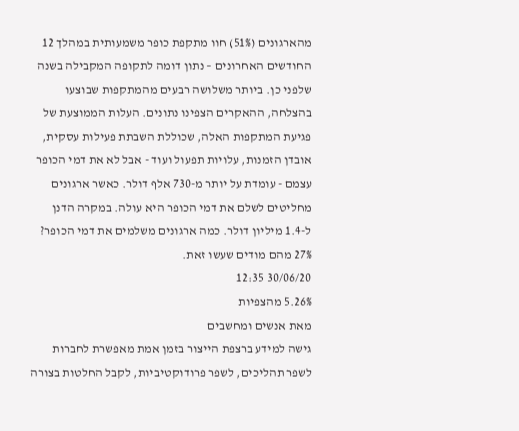מהארגונים (51%) חוו מתקפת כופר משמעותית במהלך 12 החודשים האחרונים – נתון דומה לתקופה המקבילה בשנה שלפני כן. ביותר משלושה רבעים מהמתקפות שבוצעו בהצלחה, ההאקרים הצפינו נתונים. העלות הממוצעת של פגיעת המתקפות האלה, שכוללת השבתת פעילות עסקית, אובדן הזמנות, עלויות תפעול ועוד - אבל לא את דמי הכופר עצמם - עומדת על יותר מ-730 אלף דולר. כאשר ארגונים מחליטים לשלם את דמי הכופר היא עולה. במקרה הדנן ל-1.4 מיליון דולר. כמה ארגונים משלמים את דמי הכופר? 27% מהם מודים שעשו זאת.
30/06/20 12:35
5.26% מהצפיות
מאת אנשים ומחשבים
גישה למידע ברצפת הייצור בזמן אמת מאפשרת לחברות לשפר תהליכים, לשפר פרודוקטיביות, לקבל החלטות בצורה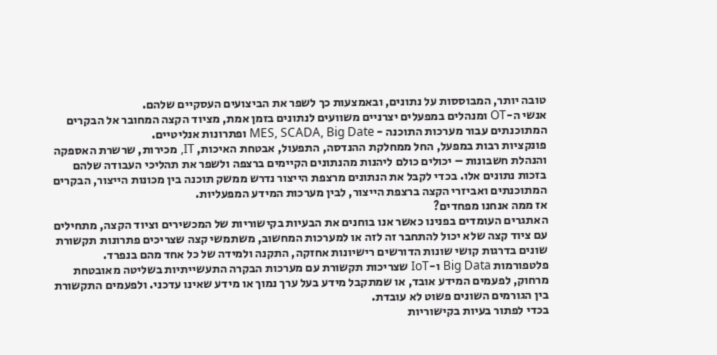טובה יותר, המבוססות על נתונים, ובאמצעות כך לשפר את הביצועים העסקיים שלהם.
אנשי ה-OT ומנהלים במפעלים יצרניים משוועים לנתונים בזמן אמת, מציוד הקצה המחובר אל הבקרים המתוכנתים עבור מערכות התוכנה - MES, SCADA, Big Date ופתרונות אנליטיים.
פונקציות רבות במפעל, החל ממחלקת ההנדסה, התפעול, אבטחת האיכות, IT, מכירות, שרשרת האספקה והנהלת חשבונות – יכולים כולם ליהנות מהנתונים הקיימים ברצפה ולשפר את תהליכי העבודה שלהם בזכות נתונים אלו. בכדי לקבל את הנתונים מרצפת הייצור נדרש ממשק תוכנה בין מכונות הייצור, הבקרים המתוכנתים ואביזרי הקצה ברצפת הייצור, לבין מערכות המידע המפעליות.
אז ממה אנחנו מפחדים?
האתגרים העומדים בפנינו כאשר אנו בוחנים את הבעיות בקישוריות של המכשירים וציוד הקצה, מתחילים עם ציוד קצה שלא יכול להתחבר זה לזה או למערכות המחשוב, משתמשי קצה שצריכים פתרונות תקשורת שונים בדרגות קושי שונות הדורשים רישיונות אחזקה, התקנה ולמידה של כל אחד מהם בנפרד. פלטפורמות Big Data ו-IoT שצריכות תקשורת עם מערכות הבקרה התעשייתיות בשליטה מאובטחת מרחוק, לפעמים המידע אובד, או שמתקבל מידע בעל ערך נמוך או מידע שאינו עדכני. ולפעמים התקשורת בין הגורמים השונים פשוט לא עובדת.
בכדי לפתור בעיות בקישוריות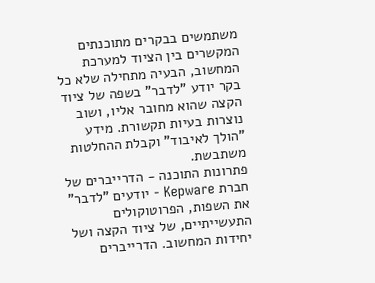משתמשים בבקרים מתוכנתים המקשרים בין הציוד למערכת המחשוב, הבעיה מתחילה שלא כל בקר יודע "לדבר" בשפה של ציוד הקצה שהוא מחובר אליו, ושוב נוצרות בעיות תקשורת. מידע "הולך לאיבוד" וקבלת ההחלטות משתבשת.
פתרונות התוכנה - הדרייברים של חברת Kepware - יודעים "לדבר" את השפות, הפרוטוקולים התעשייתיים, של ציוד הקצה ושל יחידות המחשוב. הדרייברים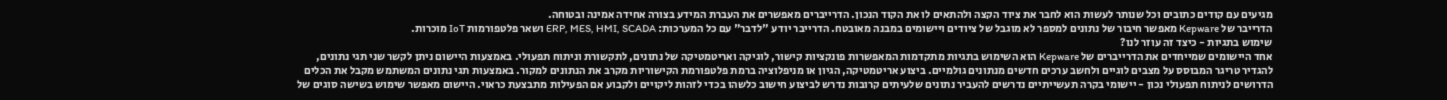מגיעים עם קודים כתובים וכל שנותר לעשות הוא לחבר את ציוד הקצה ולהתאים לו את הקוד הנכון. הדרייברים מאפשרים את העברת המידע בצורה אחידה אמינה ובטוחה.
הדרייבר של Kepware מאפשר חיבור של נתונים למספר לא מוגבל של ציודים ויישומים במבנה מאובטח. הדרייבר יודע "לדבר" עם כל המערכות: ERP, MES, HMI, SCADA ושאר פלטפורמות IoT מוכרות.
שימוש בתגיות - כיצד זה עוזר לנו?
אחד היישומים שמייחדים את הדרייברים של Kepware הוא השימוש בתגיות מתקדמות המאפשרות פונקציות קישור, לוגיקה ואריטמטיקה של נתונים, לתקשורת וניתוח תפעולי. באמצעות היישום ניתן לקשר שני תגי נתונים, להגדיר טריגר המבוסס על מצבים לוגיים ולחשב ערכים חדשים מנתונים גולמיים. ביצוע אריטמטיקה, הגיון או מניפלוציה ברמת פלטפורמת הקישוריות מקרב את הנתונים למקור. באמצעות תגי נתונים המשתמש מקבל את הכלים הדרושים לניתוח תפעולי נכון - יישומי בקרה תעשייתיים נדרשים להעביר נתונים שלעיתים קרובות נדרש לביצוע חישוב כלשהו בכדי לזהות ליקויים ולקבוע אם הפעילות מתבצעת כראוי. היישום מאפשר שימוש בשישה סוגים של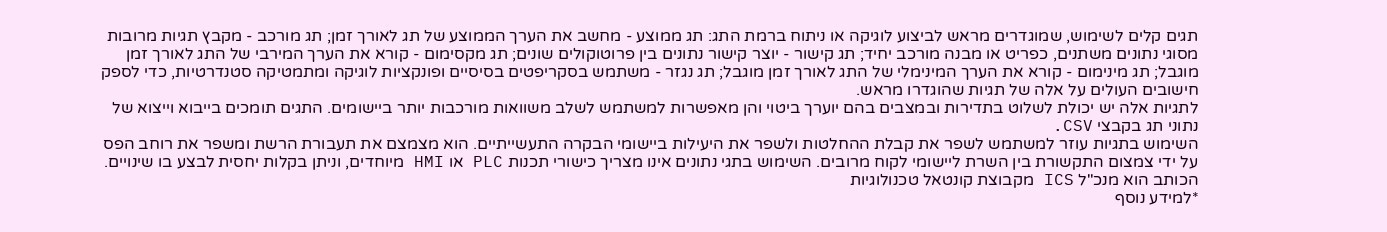תגים קלים לשימוש, שמוגדרים מראש לביצוע לוגיקה או ניתוח ברמת התג: תג ממוצע - מחשב את הערך הממוצע של תג לאורך זמן; תג מורכב - מקבץ תגיות מרובות מסוגי נתונים משתנים, כפריט או מבנה מורכב יחיד; תג קישור - יוצר קישור נתונים בין פרוטוקולים שונים; תג מקסימום - קורא את הערך המירבי של התג לאורך זמן מוגבל; תג מינימום - קורא את הערך המינימלי של התג לאורך זמן מוגבל; תג נגזר - משתמש בסקריפטים בסיסיים ופונקציות לוגיקה ומתמטיקה סטנדרטיות, כדי לספק חישובים העולים על אלה של תגיות שהוגדרו מראש.
לתגיות אלה יש יכולת לשלוט בתדירות ובמצבים בהם יוערך ביטוי והן מאפשרות למשתמש לשלב משוואות מורכבות יותר ביישומים. התגים תומכים בייבוא וייצוא של נתוני תג בקבצי CSV.
השימוש בתגיות עוזר למשתמש לשפר את קבלת ההחלטות ולשפר את היעילות ביישומי הבקרה התעשייתיים. הוא מצמצם את תעבורת הרשת ומשפר את רוחב הפס על ידי צמצום התקשורת בין השרת ליישומי לקוח מרובים. השימוש בתגי נתונים אינו מצריך כישורי תכנות PLC או HMI מיוחדים, וניתן בקלות יחסית לבצע בו שינויים.
הכותב הוא מנכ"ל ICS מקבוצת קונטאל טכנולוגיות
*למידע נוסף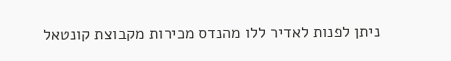ניתן לפנות לאדיר ללו מהנדס מכירות מקבוצת קונטאל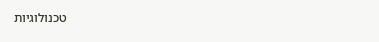טכנולוגיות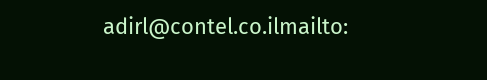adirl@contel.co.ilmailto: